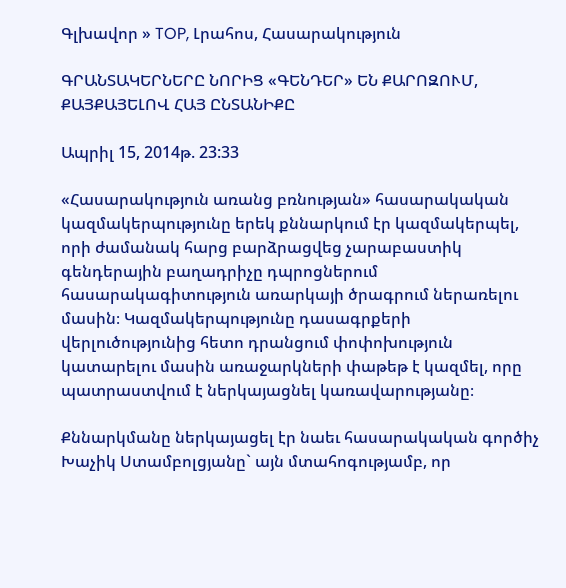Գլխավոր » TOP, Լրահոս, Հասարակություն

ԳՐԱՆՏԱԿԵՐՆԵՐԸ ՆՈՐԻՑ «ԳԵՆԴԵՐ» ԵՆ ՔԱՐՈԶՈՒՄ, ՔԱՅՔԱՅԵԼՈՎ ՀԱՅ ԸՆՏԱՆԻՔԸ

Ապրիլ 15, 2014թ. 23:33

«Հասարակություն առանց բռնության» հասարակական կազմակերպությունը երեկ քննարկում էր կազմակերպել, որի ժամանակ հարց բարձրացվեց չարաբաստիկ գենդերային բաղադրիչը դպրոցներում հասարակագիտություն առարկայի ծրագրում ներառելու մասին։ Կազմակերպությունը դասագրքերի վերլուծությունից հետո դրանցում փոփոխություն կատարելու մասին առաջարկների փաթեթ է կազմել, որը պատրաստվում է ներկայացնել կառավարությանը։

Քննարկմանը ներկայացել էր նաեւ հասարակական գործիչ Խաչիկ Ստամբոլցյանը` այն մտահոգությամբ, որ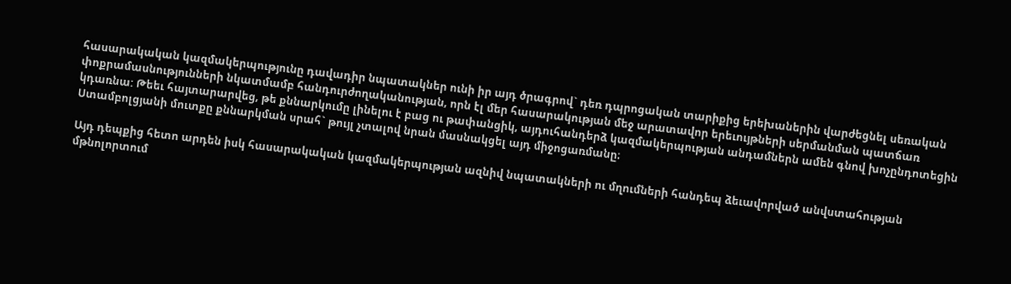հասարակական կազմակերպությունը դավադիր նպատակներ ունի իր այդ ծրագրով` դեռ դպրոցական տարիքից երեխաներին վարժեցնել սեռական փոքրամասնությունների նկատմամբ հանդուրժողականության, որն էլ մեր հասարակության մեջ արատավոր երեւույթների սերմանման պատճառ կդառնա: Թեեւ հայտարարվեց, թե քննարկումը լինելու է բաց ու թափանցիկ, այդուհանդերձ կազմակերպության անդամներն ամեն գնով խոչընդոտեցին Ստամբոլցյանի մուտքը քննարկման սրահ` թույլ չտալով նրան մասնակցել այդ միջոցառմանը։

Այդ դեպքից հետո արդեն իսկ հասարակական կազմակերպության ազնիվ նպատակների ու մղումների հանդեպ ձեւավորված անվստահության մթնոլորտում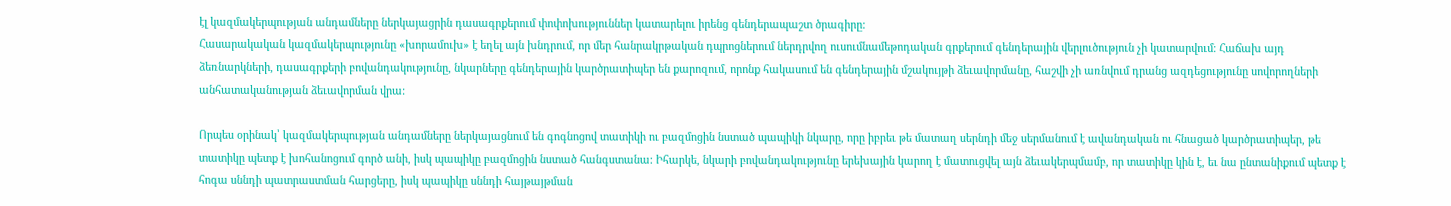էլ կազմակերպության անդամները ներկայացրին դասագրքերում փոփոխություններ կատարելու իրենց գենդերապաշտ ծրագիրը:
Հասարակական կազմակերպությունը «խորամուխ» է եղել այն խնդրում, որ մեր հանրակրթական դպրոցներում ներդրվող ուսումնամեթոդական գրքերում գենդերային վերլուծություն չի կատարվում։ Հաճախ այդ ձեռնարկների, դասագրքերի բովանդակությունը, նկարները գենդերային կարծրատիպեր են քարոզում, որոնք հակասում են գենդերային մշակույթի ձեւավորմանը, հաշվի չի առնվում դրանց ազդեցությունը սովորողների անհատականության ձեւավորման վրա:

Որպես օրինակ՝ կազմակերպության անդամները ներկայացնում են գոգնոցով տատիկի ու բազմոցին նստած պապիկի նկարը, որը իբրեւ թե մատաղ սերնդի մեջ սերմանում է ավանդական ու հնացած կարծրատիպեր, թե տատիկը պետք է խոհանոցում գործ անի, իսկ պապիկը բազմոցին նստած հանգստանա: Իհարկե, նկարի բովանդակությունը երեխային կարող է մատուցվել այն ձեւակերպմամբ, որ տատիկը կին է, եւ նա ընտանիքում պետք է հոգա սննդի պատրաստման հարցերը, իսկ պապիկը սննդի հայթայթման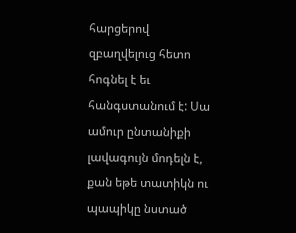հարցերով զբաղվելուց հետո հոգնել է եւ հանգստանում է: Սա ամուր ընտանիքի լավագույն մոդելն է, քան եթե տատիկն ու պապիկը նստած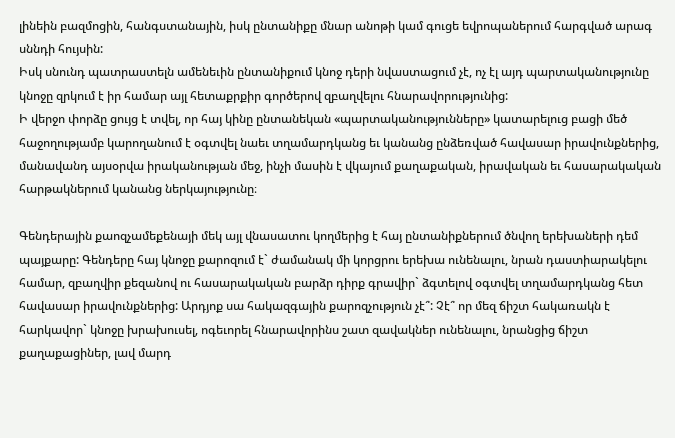լինեին բազմոցին, հանգստանային, իսկ ընտանիքը մնար անոթի կամ գուցե եվրոպաներում հարգված արագ սննդի հույսին:
Իսկ սնունդ պատրաստելն ամենեւին ընտանիքում կնոջ դերի նվաստացում չէ, ոչ էլ այդ պարտականությունը կնոջը զրկում է իր համար այլ հետաքրքիր գործերով զբաղվելու հնարավորությունից:
Ի վերջո փորձը ցույց է տվել, որ հայ կինը ընտանեկան «պարտականությունները» կատարելուց բացի մեծ հաջողությամբ կարողանում է օգտվել նաեւ տղամարդկանց եւ կանանց ընձեռված հավասար իրավունքներից, մանավանդ այսօրվա իրականության մեջ, ինչի մասին է վկայում քաղաքական, իրավական եւ հասարակական հարթակներում կանանց ներկայությունը։

Գենդերային քաոզչամեքենայի մեկ այլ վնասատու կողմերից է հայ ընտանիքներում ծնվող երեխաների դեմ պայքարը: Գենդերը հայ կնոջը քարոզում է` ժամանակ մի կորցրու երեխա ունենալու, նրան դաստիարակելու համար, զբաղվիր քեզանով ու հասարակական բարձր դիրք գրավիր` ձգտելով օգտվել տղամարդկանց հետ հավասար իրավունքներից: Արդյոք սա հակազգային քարոզչություն չէ՞: Չէ՞ որ մեզ ճիշտ հակառակն է հարկավոր` կնոջը խրախուսել, ոգեւորել հնարավորինս շատ զավակներ ունենալու, նրանցից ճիշտ քաղաքացիներ, լավ մարդ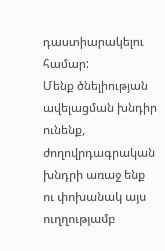դաստիարակելու համար:
Մենք ծնելիության ավելացման խնդիր ունենք, ժողովրդագրական խնդրի առաջ ենք ու փոխանակ այս ուղղությամբ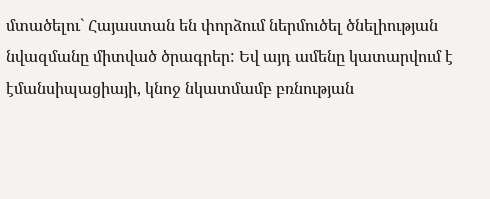մտածելու` Հայաստան են փորձում ներմուծել ծնելիության նվազմանը միտված ծրագրեր: Եվ այդ ամենը կատարվում է էմանսիպացիայի, կնոջ նկատմամբ բռնության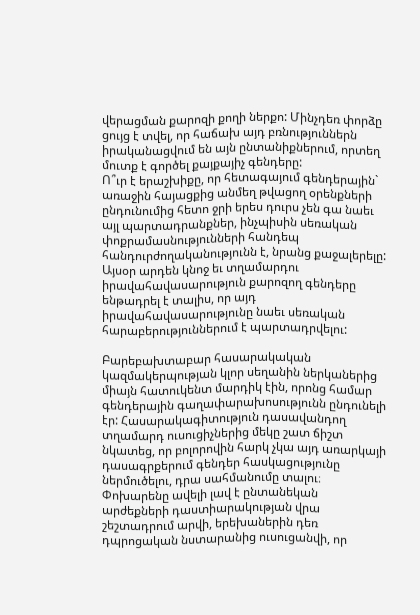վերացման քարոզի քողի ներքո: Մինչդեռ փորձը ցույց է տվել, որ հաճախ այդ բռնություններն իրականացվում են այն ընտանիքներում, որտեղ մուտք է գործել քայքայիչ գենդերը:
Ո՞ւր է երաշխիքը, որ հետագայում գենդերային` առաջին հայացքից անմեղ թվացող օրենքների ընդունումից հետո ջրի երես դուրս չեն գա նաեւ այլ պարտադրանքներ, ինչպիսին սեռական փոքրամասնությունների հանդեպ հանդուրժողականությունն է, նրանց քաջալերելը: Այսօր արդեն կնոջ եւ տղամարդու իրավահավասարություն քարոզող գենդերը ենթադրել է տալիս, որ այդ իրավահավասարությունը նաեւ սեռական հարաբերություններում է պարտադրվելու:

Բարեբախտաբար հասարակական կազմակերպության կլոր սեղանին ներկաներից միայն հատուկենտ մարդիկ էին, որոնց համար գենդերային գաղափարախոսությունն ընդունելի էր: Հասարակագիտություն դասավանդող տղամարդ ուսուցիչներից մեկը շատ ճիշտ նկատեց, որ բոլորովին հարկ չկա այդ առարկայի դասագրքերում գենդեր հասկացությունը ներմուծելու, դրա սահմանումը տալու։ Փոխարենը ավելի լավ է ընտանեկան արժեքների դաստիարակության վրա շեշտադրում արվի, երեխաներին դեռ դպրոցական նստարանից ուսուցանվի, որ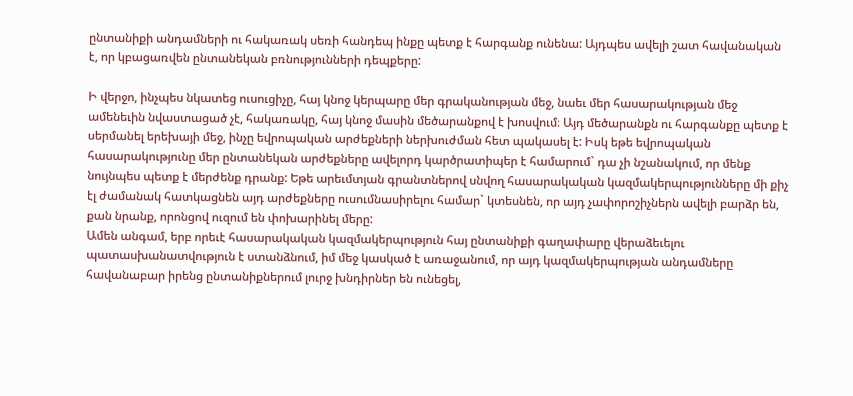ընտանիքի անդամների ու հակառակ սեռի հանդեպ ինքը պետք է հարգանք ունենա: Այդպես ավելի շատ հավանական է, որ կբացառվեն ընտանեկան բռնությունների դեպքերը:

Ի վերջո, ինչպես նկատեց ուսուցիչը, հայ կնոջ կերպարը մեր գրականության մեջ, նաեւ մեր հասարակության մեջ ամենեւին նվաստացած չէ, հակառակը, հայ կնոջ մասին մեծարանքով է խոսվում։ Այդ մեծարանքն ու հարգանքը պետք է սերմանել երեխայի մեջ, ինչը եվրոպական արժեքների ներխուժման հետ պակասել է: Իսկ եթե եվրոպական հասարակությունը մեր ընտանեկան արժեքները ավելորդ կարծրատիպեր է համարում` դա չի նշանակում, որ մենք նույնպես պետք է մերժենք դրանք: Եթե արեւմտյան գրանտներով սնվող հասարակական կազմակերպությունները մի քիչ էլ ժամանակ հատկացնեն այդ արժեքները ուսումնասիրելու համար` կտեսնեն, որ այդ չափորոշիչներն ավելի բարձր են, քան նրանք, որոնցով ուզում են փոխարինել մերը:
Ամեն անգամ, երբ որեւէ հասարակական կազմակերպություն հայ ընտանիքի գաղափարը վերաձեւելու պատասխանատվություն է ստանձնում, իմ մեջ կասկած է առաջանում, որ այդ կազմակերպության անդամները հավանաբար իրենց ընտանիքներում լուրջ խնդիրներ են ունեցել,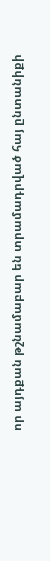որ այդքան թշնամաբար են տրամադրված հայ ընտանիքի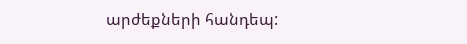արժեքների հանդեպ: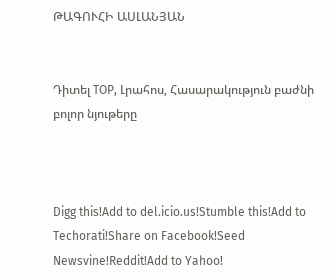ԹԱԳՈՒՀԻ ԱՍԼԱՆՅԱՆ


Դիտել TOP, Լրահոս, Հասարակություն բաժնի բոլոր նյութերը



Digg this!Add to del.icio.us!Stumble this!Add to Techorati!Share on Facebook!Seed Newsvine!Reddit!Add to Yahoo!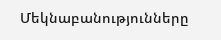Մեկնաբանությունները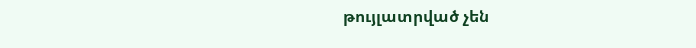թույլատրված չեն